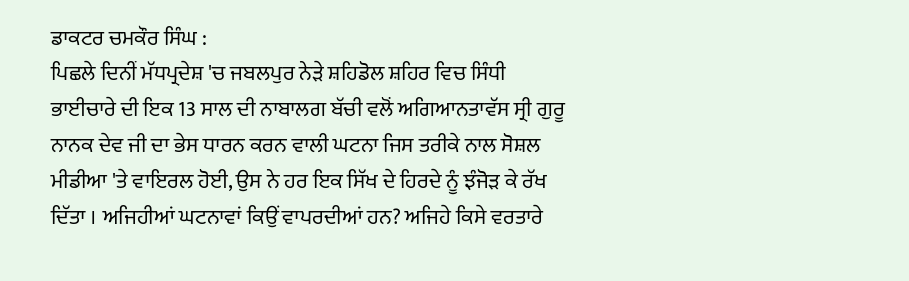ਡਾਕਟਰ ਚਮਕੌਰ ਸਿੰਘ :
ਪਿਛਲੇ ਦਿਨੀਂ ਮੱਧਪ੍ਰਦੇਸ਼ 'ਚ ਜਬਲਪੁਰ ਨੇੜੇ ਸ਼ਹਿਡੋਲ ਸ਼ਹਿਰ ਵਿਚ ਸਿੰਧੀ ਭਾਈਚਾਰੇ ਦੀ ਇਕ 13 ਸਾਲ ਦੀ ਨਾਬਾਲਗ ਬੱਚੀ ਵਲੋਂ ਅਗਿਆਨਤਾਵੱਸ ਸ੍ਰੀ ਗੁਰੂ ਨਾਨਕ ਦੇਵ ਜੀ ਦਾ ਭੇਸ ਧਾਰਨ ਕਰਨ ਵਾਲੀ ਘਟਨਾ ਜਿਸ ਤਰੀਕੇ ਨਾਲ ਸੋਸ਼ਲ ਮੀਡੀਆ 'ਤੇ ਵਾਇਰਲ ਹੋਈ, ਉਸ ਨੇ ਹਰ ਇਕ ਸਿੱਖ ਦੇ ਹਿਰਦੇ ਨੂੰ ਝੰਜੋੜ ਕੇ ਰੱਖ ਦਿੱਤਾ । ਅਜਿਹੀਆਂ ਘਟਨਾਵਾਂ ਕਿਉਂ ਵਾਪਰਦੀਆਂ ਹਨ? ਅਜਿਹੇ ਕਿਸੇ ਵਰਤਾਰੇ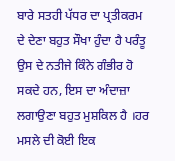ਬਾਰੇ ਸਤਹੀ ਪੱਧਰ ਦਾ ਪ੍ਰਤੀਕਰਮ ਦੇ ਦੇਣਾ ਬਹੁਤ ਸੌਖਾ ਹੁੰਦਾ ਹੈ ਪਰੰਤੂ ਉਸ ਦੇ ਨਤੀਜੇ ਕਿੰਨੇ ਗੰਭੀਰ ਹੋ ਸਕਦੇ ਹਨ, ਇਸ ਦਾ ਅੰਦਾਜ਼ਾ ਲਗਾਉਣਾ ਬਹੁਤ ਮੁਸ਼ਕਿਲ ਹੈ ।ਹਰ ਮਸਲੇ ਦੀ ਕੋਈ ਇਕ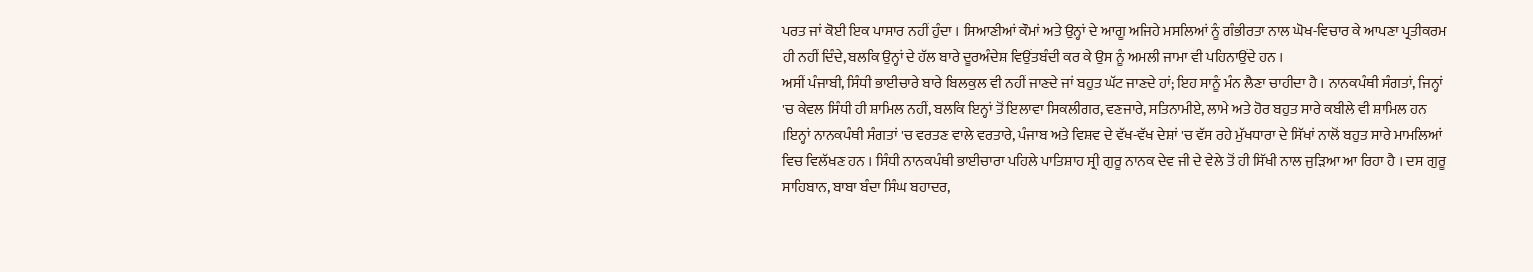ਪਰਤ ਜਾਂ ਕੋਈ ਇਕ ਪਾਸਾਰ ਨਹੀਂ ਹੁੰਦਾ । ਸਿਆਣੀਆਂ ਕੌਮਾਂ ਅਤੇ ਉਨ੍ਹਾਂ ਦੇ ਆਗੂ ਅਜਿਹੇ ਮਸਲਿਆਂ ਨੂੰ ਗੰਭੀਰਤਾ ਨਾਲ ਘੋਖ-ਵਿਚਾਰ ਕੇ ਆਪਣਾ ਪ੍ਰਤੀਕਰਮ ਹੀ ਨਹੀਂ ਦਿੰਦੇ, ਬਲਕਿ ਉਨ੍ਹਾਂ ਦੇ ਹੱਲ ਬਾਰੇ ਦੂਰਅੰਦੇਸ਼ ਵਿਉਂਤਬੰਦੀ ਕਰ ਕੇ ਉਸ ਨੂੰ ਅਮਲੀ ਜਾਮਾ ਵੀ ਪਹਿਨਾਉਂਦੇ ਹਨ ।
ਅਸੀਂ ਪੰਜਾਬੀ, ਸਿੰਧੀ ਭਾਈਚਾਰੇ ਬਾਰੇ ਬਿਲਕੁਲ ਵੀ ਨਹੀਂ ਜਾਣਦੇ ਜਾਂ ਬਹੁਤ ਘੱਟ ਜਾਣਦੇ ਹਾਂ; ਇਹ ਸਾਨੂੰ ਮੰਨ ਲੈਣਾ ਚਾਹੀਦਾ ਹੈ । ਨਾਨਕਪੰਥੀ ਸੰਗਤਾਂ, ਜਿਨ੍ਹਾਂ 'ਚ ਕੇਵਲ ਸਿੰਧੀ ਹੀ ਸ਼ਾਮਿਲ ਨਹੀਂ, ਬਲਕਿ ਇਨ੍ਹਾਂ ਤੋਂ ਇਲਾਵਾ ਸਿਕਲੀਗਰ, ਵਣਜਾਰੇ, ਸਤਿਨਾਮੀਏ, ਲਾਮੇ ਅਤੇ ਹੋਰ ਬਹੁਤ ਸਾਰੇ ਕਬੀਲੇ ਵੀ ਸ਼ਾਮਿਲ ਹਨ ।ਇਨ੍ਹਾਂ ਨਾਨਕਪੰਥੀ ਸੰਗਤਾਂ 'ਚ ਵਰਤਣ ਵਾਲੇ ਵਰਤਾਰੇ, ਪੰਜਾਬ ਅਤੇ ਵਿਸ਼ਵ ਦੇ ਵੱਖ-ਵੱਖ ਦੇਸ਼ਾਂ 'ਚ ਵੱਸ ਰਹੇ ਮੁੱਖਧਾਰਾ ਦੇ ਸਿੱਖਾਂ ਨਾਲੋਂ ਬਹੁਤ ਸਾਰੇ ਮਾਮਲਿਆਂ ਵਿਚ ਵਿਲੱਖਣ ਹਨ । ਸਿੰਧੀ ਨਾਨਕਪੰਥੀ ਭਾਈਚਾਰਾ ਪਹਿਲੇ ਪਾਤਿਸ਼ਾਹ ਸ੍ਰੀ ਗੁਰੂ ਨਾਨਕ ਦੇਵ ਜੀ ਦੇ ਵੇਲੇ ਤੋਂ ਹੀ ਸਿੱਖੀ ਨਾਲ ਜੁੜਿਆ ਆ ਰਿਹਾ ਹੈ । ਦਸ ਗੁਰੂ ਸਾਹਿਬਾਨ, ਬਾਬਾ ਬੰਦਾ ਸਿੰਘ ਬਹਾਦਰ,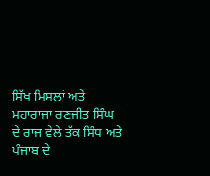ਸਿੱਖ ਮਿਸਲਾਂ ਅਤੇ ਮਹਾਰਾਜਾ ਰਣਜੀਤ ਸਿੰਘ ਦੇ ਰਾਜ ਵੇਲੇ ਤੱਕ ਸਿੰਧ ਅਤੇ ਪੰਜਾਬ ਦੇ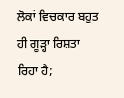ਲੋਕਾਂ ਵਿਚਕਾਰ ਬਹੁਤ ਹੀ ਗੂੜ੍ਹਾ ਰਿਸ਼ਤਾ ਰਿਹਾ ਹੈ;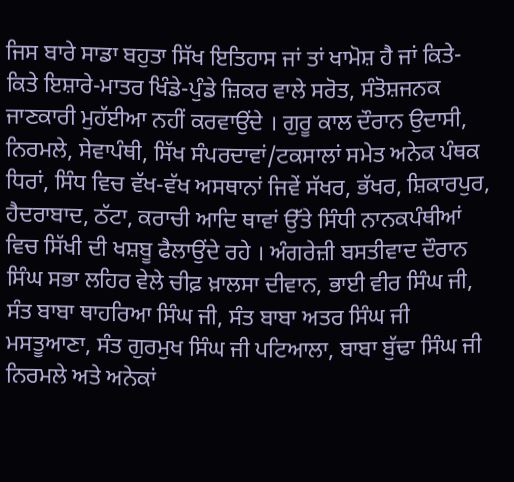ਜਿਸ ਬਾਰੇ ਸਾਡਾ ਬਹੁਤਾ ਸਿੱਖ ਇਤਿਹਾਸ ਜਾਂ ਤਾਂ ਖਾਮੋਸ਼ ਹੈ ਜਾਂ ਕਿਤੇ-ਕਿਤੇ ਇਸ਼ਾਰੇ-ਮਾਤਰ ਖਿੰਡੇ-ਪੁੰਡੇ ਜ਼ਿਕਰ ਵਾਲੇ ਸਰੋਤ, ਸੰਤੋਸ਼ਜਨਕ ਜਾਣਕਾਰੀ ਮੁਹੱਈਆ ਨਹੀਂ ਕਰਵਾਉਂਦੇ । ਗੁਰੂ ਕਾਲ ਦੌਰਾਨ ਉਦਾਸੀ, ਨਿਰਮਲੇ, ਸੇਵਾਪੰਥੀ, ਸਿੱਖ ਸੰਪਰਦਾਵਾਂ/ਟਕਸਾਲਾਂ ਸਮੇਤ ਅਨੇਕ ਪੰਥਕ ਧਿਰਾਂ, ਸਿੰਧ ਵਿਚ ਵੱਖ-ਵੱਖ ਅਸਥਾਨਾਂ ਜਿਵੇਂ ਸੱਖਰ, ਭੱਖਰ, ਸ਼ਿਕਾਰਪੁਰ, ਹੈਦਰਾਬਾਦ, ਠੱਟਾ, ਕਰਾਚੀ ਆਦਿ ਥਾਵਾਂ ਉੱਤੇ ਸਿੰਧੀ ਨਾਨਕਪੰਥੀਆਂ ਵਿਚ ਸਿੱਖੀ ਦੀ ਖਸ਼ਬੂ ਫੈਲਾਉਂਦੇ ਰਹੇ । ਅੰਗਰੇਜ਼ੀ ਬਸਤੀਵਾਦ ਦੌਰਾਨ ਸਿੰਘ ਸਭਾ ਲਹਿਰ ਵੇਲੇ ਚੀਫ਼ ਖ਼ਾਲਸਾ ਦੀਵਾਨ, ਭਾਈ ਵੀਰ ਸਿੰਘ ਜੀ, ਸੰਤ ਬਾਬਾ ਥਾਹਰਿਆ ਸਿੰਘ ਜੀ, ਸੰਤ ਬਾਬਾ ਅਤਰ ਸਿੰਘ ਜੀ ਮਸਤੂਆਣਾ, ਸੰਤ ਗੁਰਮੁਖ ਸਿੰਘ ਜੀ ਪਟਿਆਲਾ, ਬਾਬਾ ਬੁੱਢਾ ਸਿੰਘ ਜੀ ਨਿਰਮਲੇ ਅਤੇ ਅਨੇਕਾਂ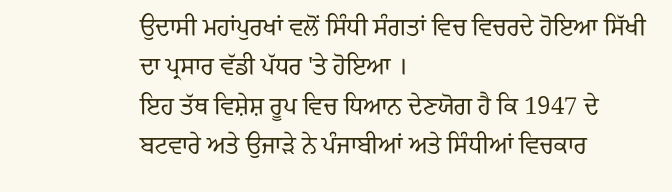ਉਦਾਸੀ ਮਹਾਂਪੁਰਖਾਂ ਵਲੋਂ ਸਿੰਧੀ ਸੰਗਤਾਂ ਵਿਚ ਵਿਚਰਦੇ ਹੋਇਆ ਸਿੱਖੀ ਦਾ ਪ੍ਰਸਾਰ ਵੱਡੀ ਪੱਧਰ 'ਤੇ ਹੋਇਆ ।
ਇਹ ਤੱਥ ਵਿਸ਼ੇਸ਼ ਰੂਪ ਵਿਚ ਧਿਆਨ ਦੇਣਯੋਗ ਹੈ ਕਿ 1947 ਦੇ ਬਟਵਾਰੇ ਅਤੇ ਉਜਾੜੇ ਨੇ ਪੰਜਾਬੀਆਂ ਅਤੇ ਸਿੰਧੀਆਂ ਵਿਚਕਾਰ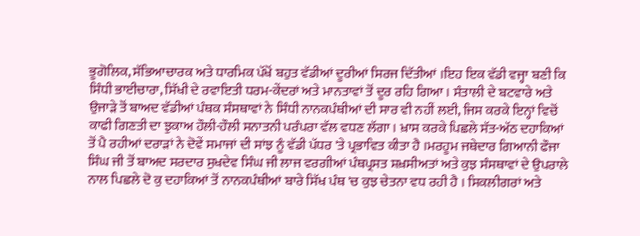ਭੂਗੋਲਿਕ, ਸੱਭਿਆਚਾਰਕ ਅਤੇ ਧਾਰਮਿਕ ਪੱਖੋਂ ਬਹੁਤ ਵੱਡੀਆਂ ਦੂਰੀਆਂ ਸਿਰਜ ਦਿੱਤੀਆਂ ।ਇਹ ਇਕ ਵੱਡੀ ਵਜ੍ਹਾ ਬਣੀ ਕਿ ਸਿੰਧੀ ਭਾਈਚਾਰਾ, ਸਿੱਖੀ ਦੇ ਰਵਾਇਤੀ ਧਰਮ-ਕੇਂਦਰਾਂ ਅਤੇ ਮਾਨਤਾਵਾਂ ਤੋਂ ਦੂਰ ਰਹਿ ਗਿਆ । ਸੰਤਾਲੀ ਦੇ ਬਟਵਾਰੇ ਅਤੇ ਉਜਾੜੇ ਤੋਂ ਬਾਅਦ ਵੱਡੀਆਂ ਪੰਥਕ ਸੰਸਥਾਵਾਂ ਨੇ ਸਿੰਧੀ ਨਾਨਕਪੰਥੀਆਂ ਦੀ ਸਾਰ ਵੀ ਨਹੀਂ ਲਈ, ਜਿਸ ਕਰਕੇ ਇਨ੍ਹਾਂ ਵਿਚੋਂ ਕਾਫੀ ਗਿਣਤੀ ਦਾ ਝੁਕਾਅ ਹੌਲੀ-ਹੌਲੀ ਸਨਾਤਨੀ ਪਰੰਪਰਾ ਵੱਲ ਵਧਣ ਲੱਗਾ । ਖ਼ਾਸ ਕਰਕੇ ਪਿਛਲੇ ਸੱਤ-ਅੱਠ ਦਹਾਕਿਆਂ ਤੋਂ ਪੈ ਰਹੀਆਂ ਦਰਾੜਾਂ ਨੇ ਦੋਵੇਂ ਸਮਾਜਾਂ ਦੀ ਸਾਂਝ ਨੂੰ ਵੱਡੀ ਪੱਧਰ 'ਤੇ ਪ੍ਰਭਾਵਿਤ ਕੀਤਾ ਹੈ ।ਮਰਹੂਮ ਜਥੇਦਾਰ ਗਿਆਨੀ ਫੌਜਾ ਸਿੰਘ ਜੀ ਤੋਂ ਬਾਅਦ ਸਰਦਾਰ ਸੁਖਦੇਵ ਸਿੰਘ ਜੀ ਲਾਜ ਵਰਗੀਆਂ ਪੰਥਪ੍ਰਸਤ ਸ਼ਖ਼ਸੀਅਤਾਂ ਅਤੇ ਕੁਝ ਸੰਸਥਾਵਾਂ ਦੇ ਉਪਰਾਲੇ ਨਾਲ ਪਿਛਲੇ ਦੋ ਕੁ ਦਹਾਕਿਆਂ ਤੋਂ ਨਾਨਕਪੰਥੀਆਂ ਬਾਰੇ ਸਿੱਖ ਪੰਥ 'ਚ ਕੁਝ ਚੇਤਨਾ ਵਧ ਰਹੀ ਹੈ । ਸਿਕਲੀਗਰਾਂ ਅਤੇ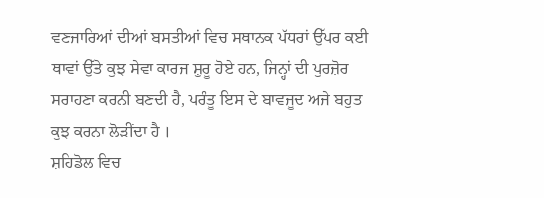ਵਣਜਾਰਿਆਂ ਦੀਆਂ ਬਸਤੀਆਂ ਵਿਚ ਸਥਾਨਕ ਪੱਧਰਾਂ ਉੱਪਰ ਕਈ ਥਾਵਾਂ ਉੱਤੇ ਕੁਝ ਸੇਵਾ ਕਾਰਜ ਸ਼ੁਰੂ ਹੋਏ ਹਨ, ਜਿਨ੍ਹਾਂ ਦੀ ਪੁਰਜ਼ੋਰ ਸਰਾਹਣਾ ਕਰਨੀ ਬਣਦੀ ਹੈ, ਪਰੰਤੂ ਇਸ ਦੇ ਬਾਵਜੂਦ ਅਜੇ ਬਹੁਤ ਕੁਝ ਕਰਨਾ ਲੋੜੀਂਦਾ ਹੈ ।
ਸ਼ਹਿਡੋਲ ਵਿਚ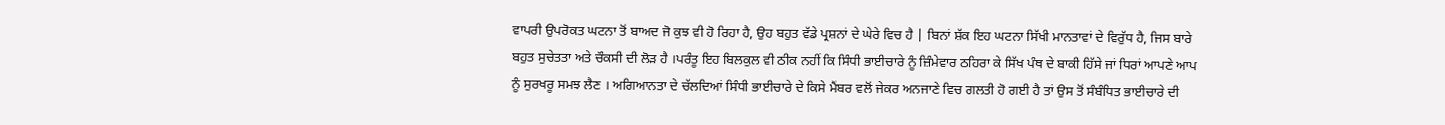ਵਾਪਰੀ ਉਪਰੋਕਤ ਘਟਨਾ ਤੋਂ ਬਾਅਦ ਜੋ ਕੁਝ ਵੀ ਹੋ ਰਿਹਾ ਹੈ, ਉਹ ਬਹੁਤ ਵੱਡੇ ਪ੍ਰਸ਼ਨਾਂ ਦੇ ਘੇਰੇ ਵਿਚ ਹੈ | ਬਿਨਾਂ ਸ਼ੱਕ ਇਹ ਘਟਨਾ ਸਿੱਖੀ ਮਾਨਤਾਵਾਂ ਦੇ ਵਿਰੁੱਧ ਹੈ, ਜਿਸ ਬਾਰੇ ਬਹੁਤ ਸੁਚੇਤਤਾ ਅਤੇ ਚੌਕਸੀ ਦੀ ਲੋੜ ਹੈ ।ਪਰੰਤੂ ਇਹ ਬਿਲਕੁਲ ਵੀ ਠੀਕ ਨਹੀਂ ਕਿ ਸਿੰਧੀ ਭਾਈਚਾਰੇ ਨੂੰ ਜ਼ਿੰਮੇਵਾਰ ਠਹਿਰਾ ਕੇ ਸਿੱਖ ਪੰਥ ਦੇ ਬਾਕੀ ਹਿੱਸੇ ਜਾਂ ਧਿਰਾਂ ਆਪਣੇ ਆਪ ਨੂੰ ਸੁਰਖਰੂ ਸਮਝ ਲੈਣ । ਅਗਿਆਨਤਾ ਦੇ ਚੱਲਦਿਆਂ ਸਿੰਧੀ ਭਾਈਚਾਰੇ ਦੇ ਕਿਸੇ ਮੈਂਬਰ ਵਲੋਂ ਜੇਕਰ ਅਨਜਾਣੇ ਵਿਚ ਗਲਤੀ ਹੋ ਗਈ ਹੈ ਤਾਂ ਉਸ ਤੋਂ ਸੰਬੰਧਿਤ ਭਾਈਚਾਰੇ ਦੀ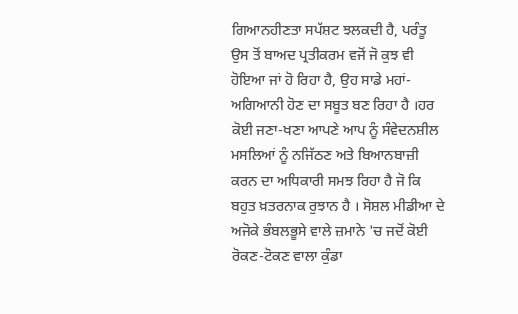ਗਿਆਨਹੀਣਤਾ ਸਪੱਸ਼ਟ ਝਲਕਦੀ ਹੈ, ਪਰੰਤੂ ਉਸ ਤੋਂ ਬਾਅਦ ਪ੍ਰਤੀਕਰਮ ਵਜੋਂ ਜੋ ਕੁਝ ਵੀ ਹੋਇਆ ਜਾਂ ਹੋ ਰਿਹਾ ਹੈ, ਉਹ ਸਾਡੇ ਮਹਾਂ-ਅਗਿਆਨੀ ਹੋਣ ਦਾ ਸਬੂਤ ਬਣ ਰਿਹਾ ਹੈ ।ਹਰ ਕੋਈ ਜਣਾ-ਖਣਾ ਆਪਣੇ ਆਪ ਨੂੰ ਸੰਵੇਦਨਸ਼ੀਲ ਮਸਲਿਆਂ ਨੂੰ ਨਜਿੱਠਣ ਅਤੇ ਬਿਆਨਬਾਜ਼ੀ ਕਰਨ ਦਾ ਅਧਿਕਾਰੀ ਸਮਝ ਰਿਹਾ ਹੈ ਜੋ ਕਿ ਬਹੁਤ ਖ਼ਤਰਨਾਕ ਰੁਝਾਨ ਹੈ । ਸੋਸ਼ਲ ਮੀਡੀਆ ਦੇ ਅਜੋਕੇ ਭੰਬਲਭੂਸੇ ਵਾਲੇ ਜ਼ਮਾਨੇ 'ਚ ਜਦੋਂ ਕੋਈ ਰੋਕਣ-ਟੋਕਣ ਵਾਲਾ ਕੁੰਡਾ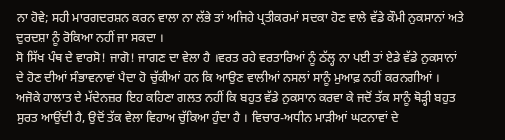ਨਾ ਹੋਵੇ; ਸਹੀ ਮਾਰਗਦਰਸ਼ਨ ਕਰਨ ਵਾਲਾ ਨਾ ਲੱਭੇ ਤਾਂ ਅਜਿਹੇ ਪ੍ਰਤੀਕਰਮਾਂ ਸਦਕਾ ਹੋਣ ਵਾਲੇ ਵੱਡੇ ਕੌਮੀ ਨੁਕਸਾਨਾਂ ਅਤੇ ਦੁਰਦਸ਼ਾ ਨੂੰ ਰੋਕਿਆ ਨਹੀਂ ਜਾ ਸਕਦਾ ।
ਸੋ ਸਿੱਖ ਪੰਥ ਦੇ ਵਾਰਸੋ! ਜਾਗੋ! ਜਾਗਣ ਦਾ ਵੇਲਾ ਹੈ ।ਵਰਤ ਰਹੇ ਵਰਤਾਰਿਆਂ ਨੂੰ ਠੱਲ੍ਹ ਨਾ ਪਈ ਤਾਂ ਏਡੇ ਵੱਡੇ ਨੁਕਸਾਨਾਂ ਦੇ ਹੋਣ ਦੀਆਂ ਸੰਭਾਵਨਾਵਾਂ ਪੈਦਾ ਹੋ ਚੁੱਕੀਆਂ ਹਨ ਕਿ ਆਉਣ ਵਾਲੀਆਂ ਨਸਲਾਂ ਸਾਨੂੰ ਮੁਆਫ਼ ਨਹੀਂ ਕਰਨਗੀਆਂ । ਅਜੋਕੇ ਹਾਲਾਤ ਦੇ ਮੱਦੇਨਜ਼ਰ ਇਹ ਕਹਿਣਾ ਗਲਤ ਨਹੀਂ ਕਿ ਬਹੁਤ ਵੱਡੇ ਨੁਕਸਾਨ ਕਰਵਾ ਕੇ ਜਦੋਂ ਤੱਕ ਸਾਨੂੰ ਥੋੜ੍ਹੀ ਬਹੁਤ ਸੁਰਤ ਆਉਂਦੀ ਹੈ, ਉਦੋਂ ਤੱਕ ਵੇਲਾ ਵਿਹਾਅ ਚੁੱਕਿਆ ਹੁੰਦਾ ਹੈ । ਵਿਚਾਰ-ਅਧੀਨ ਮਾੜੀਆਂ ਘਟਨਾਵਾਂ ਦੇ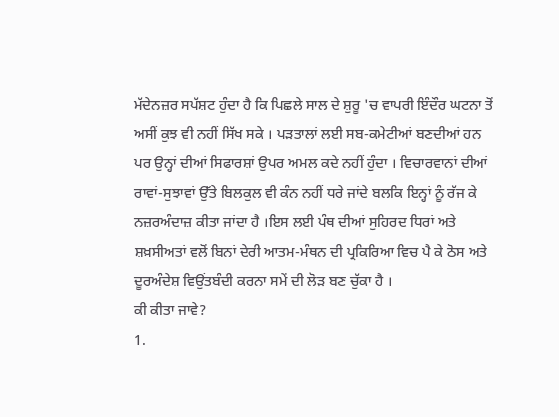ਮੱਦੇਨਜ਼ਰ ਸਪੱਸ਼ਟ ਹੁੰਦਾ ਹੈ ਕਿ ਪਿਛਲੇ ਸਾਲ ਦੇ ਸ਼ੁਰੂ 'ਚ ਵਾਪਰੀ ਇੰਦੌਰ ਘਟਨਾ ਤੋਂ ਅਸੀਂ ਕੁਝ ਵੀ ਨਹੀਂ ਸਿੱਖ ਸਕੇ । ਪੜਤਾਲਾਂ ਲਈ ਸਬ-ਕਮੇਟੀਆਂ ਬਣਦੀਆਂ ਹਨ ਪਰ ਉਨ੍ਹਾਂ ਦੀਆਂ ਸਿਫਾਰਸ਼ਾਂ ਉਪਰ ਅਮਲ ਕਦੇ ਨਹੀਂ ਹੁੰਦਾ । ਵਿਚਾਰਵਾਨਾਂ ਦੀਆਂ ਰਾਵਾਂ-ਸੁਝਾਵਾਂ ਉੱਤੇ ਬਿਲਕੁਲ ਵੀ ਕੰਨ ਨਹੀਂ ਧਰੇ ਜਾਂਦੇ ਬਲਕਿ ਇਨ੍ਹਾਂ ਨੂੰ ਰੱਜ ਕੇ ਨਜ਼ਰਅੰਦਾਜ਼ ਕੀਤਾ ਜਾਂਦਾ ਹੈ ।ਇਸ ਲਈ ਪੰਥ ਦੀਆਂ ਸੁਹਿਰਦ ਧਿਰਾਂ ਅਤੇ ਸ਼ਖ਼ਸੀਅਤਾਂ ਵਲੋਂ ਬਿਨਾਂ ਦੇਰੀ ਆਤਮ-ਮੰਥਨ ਦੀ ਪ੍ਰਕਿਰਿਆ ਵਿਚ ਪੈ ਕੇ ਠੋਸ ਅਤੇ ਦੂਰਅੰਦੇਸ਼ ਵਿਉਂਤਬੰਦੀ ਕਰਨਾ ਸਮੇਂ ਦੀ ਲੋੜ ਬਣ ਚੁੱਕਾ ਹੈ ।
ਕੀ ਕੀਤਾ ਜਾਵੇ?
1.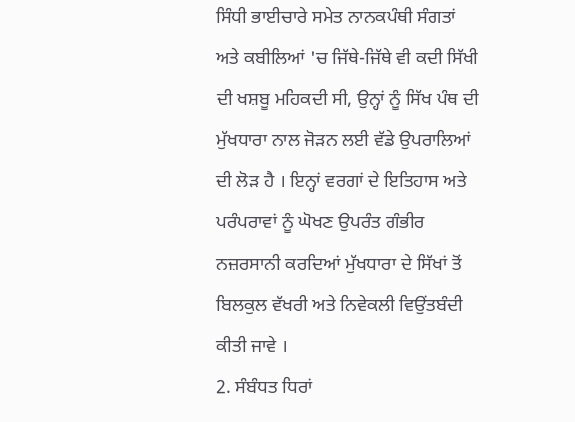ਸਿੰਧੀ ਭਾਈਚਾਰੇ ਸਮੇਤ ਨਾਨਕਪੰਥੀ ਸੰਗਤਾਂ ਅਤੇ ਕਬੀਲਿਆਂ 'ਚ ਜਿੱਥੇ-ਜਿੱਥੇ ਵੀ ਕਦੀ ਸਿੱਖੀ ਦੀ ਖਸ਼ਬੂ ਮਹਿਕਦੀ ਸੀ, ਉਨ੍ਹਾਂ ਨੂੰ ਸਿੱਖ ਪੰਥ ਦੀ ਮੁੱਖਧਾਰਾ ਨਾਲ ਜੋੜਨ ਲਈ ਵੱਡੇ ਉਪਰਾਲਿਆਂ ਦੀ ਲੋੜ ਹੈ । ਇਨ੍ਹਾਂ ਵਰਗਾਂ ਦੇ ਇਤਿਹਾਸ ਅਤੇ ਪਰੰਪਰਾਵਾਂ ਨੂੰ ਘੋਖਣ ਉਪਰੰਤ ਗੰਭੀਰ ਨਜ਼ਰਸਾਨੀ ਕਰਦਿਆਂ ਮੁੱਖਧਾਰਾ ਦੇ ਸਿੱਖਾਂ ਤੋਂ ਬਿਲਕੁਲ ਵੱਖਰੀ ਅਤੇ ਨਿਵੇਕਲੀ ਵਿਉਂਤਬੰਦੀ ਕੀਤੀ ਜਾਵੇ ।
2. ਸੰਬੰਧਤ ਧਿਰਾਂ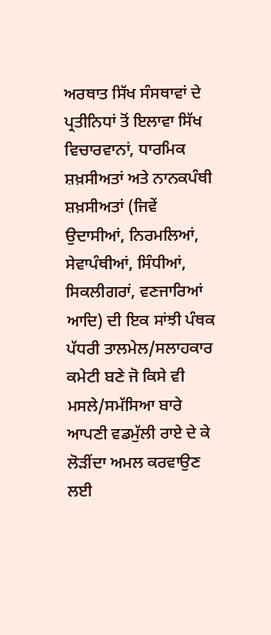ਅਰਥਾਤ ਸਿੱਖ ਸੰਸਥਾਵਾਂ ਦੇ ਪ੍ਰਤੀਨਿਧਾਂ ਤੋਂ ਇਲਾਵਾ ਸਿੱਖ ਵਿਚਾਰਵਾਨਾਂ, ਧਾਰਮਿਕ ਸ਼ਖ਼ਸੀਅਤਾਂ ਅਤੇ ਨਾਨਕਪੰਥੀ ਸ਼ਖ਼ਸੀਅਤਾਂ (ਜਿਵੇਂ ਉਦਾਸੀਆਂ, ਨਿਰਮਲਿਆਂ, ਸੇਵਾਪੰਥੀਆਂ, ਸਿੰਧੀਆਂ, ਸਿਕਲੀਗਰਾਂ, ਵਣਜਾਰਿਆਂ ਆਦਿ) ਦੀ ਇਕ ਸਾਂਝੀ ਪੰਥਕ ਪੱਧਰੀ ਤਾਲਮੇਲ/ਸਲਾਹਕਾਰ ਕਮੇਟੀ ਬਣੇ ਜੋ ਕਿਸੇ ਵੀ ਮਸਲੇ/ਸਮੱਸਿਆ ਬਾਰੇ ਆਪਣੀ ਵਡਮੁੱਲੀ ਰਾਏ ਦੇ ਕੇ ਲੋੜੀਂਦਾ ਅਮਲ ਕਰਵਾਉਣ ਲਈ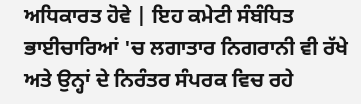ਅਧਿਕਾਰਤ ਹੋਵੇ | ਇਹ ਕਮੇਟੀ ਸੰਬੰਧਿਤ ਭਾਈਚਾਰਿਆਂ 'ਚ ਲਗਾਤਾਰ ਨਿਗਰਾਨੀ ਵੀ ਰੱਖੇ ਅਤੇ ਉਨ੍ਹਾਂ ਦੇ ਨਿਰੰਤਰ ਸੰਪਰਕ ਵਿਚ ਰਹੇ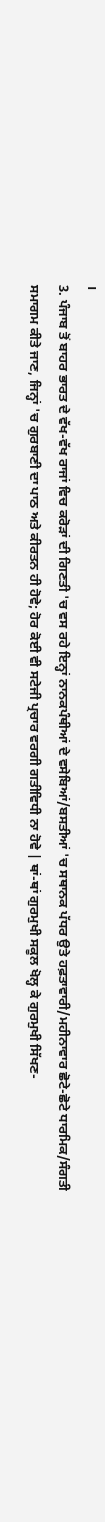।
3. ਪੰਜਾਬ ਤੋਂ ਬਾਹਰ ਭਾਰਤ ਦੇ ਵੱਖ-ਵੱਖ ਰਾਜਾਂ ਵਿਚ ਕਰੋੜਾਂ ਦੀ ਗਿਣਤੀ 'ਚ ਵਸ ਰਹੇ ਇਨ੍ਹਾਂ ਨਾਨਕਪੰਥੀਆਂ ਦੇ ਵਸੇਬਿਆਂ/ਬਸਤੀਆਂ 'ਚ ਸਥਾਨਕ ਪੱਧਰ ਉਤੇ ਹਫ਼ਤਾਵਾਰੀ/ਮਹੀਨਾਵਾਰ ਛੋਟੇ-ਛੋਟੇ ਧਾਰਮਿਕ/ਸੰਗਤੀ ਸਮਾਗਮ ਕੀਤੇ ਜਾਣ, ਜਿਨ੍ਹਾਂ 'ਚ ਗੁਰਬਾਣੀ ਦਾ ਪਾਠ ਅਤੇ ਕੀਰਤਨ ਹੀ ਹੋਵੇ; ਹੋਰ ਕੋਈ ਵੀ ਸਟੇਜੀ ਪ੍ਰਚਾਰ ਵਰਗੀ ਗਤੀਵਿਧੀ ਨਾ ਹੋਵੇ | ਥਾਂ-ਥਾਂ ਗੁਰਮੁਖੀ ਸਕੂਲ ਖੋਲ੍ਹ ਕੇ ਗੁਰਮੁਖੀ ਸਿੱਖਣ-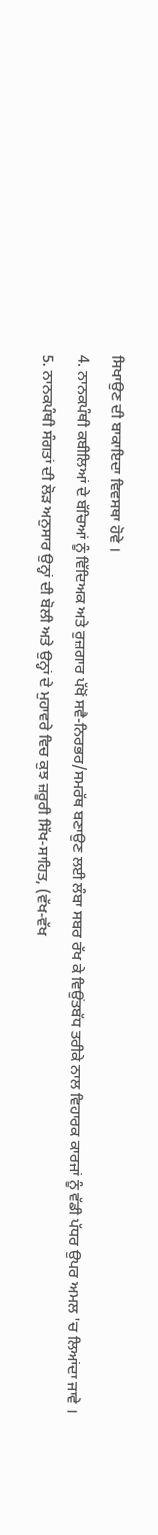ਸਿਖਾਉਣ ਦੀ ਬਾਕਾਇਦਾ ਵਿਵਸਥਾ ਹੋਵੇ ।
4. ਨਾਨਕਪੰਥੀ ਕਬੀਲਿਆਂ ਦੇ ਬੱਚਿਆਂ ਨੂੰ ਵਿੱਦਿਅਕ ਅਤੇ ਰੁਜ਼ਗਾਰ ਪੱਖੋਂ ਸਵੈ-ਨਿਰਭਰ/ਸਮਰੱਥ ਬਣਾਉਣ ਲਈ ਲੰਬਾ ਸਬਰ ਰੱਖ ਕੇ ਵਿਉਂਤਬੱਧ ਤਰੀਕੇ ਨਾਲ ਵਿਹਾਰਕ ਕਾਰਜਾਂ ਨੂੰ ਵੱਡੀ ਪੱਧਰ ਉਪਰ ਅਮਲ 'ਚ ਲਿਆਂਦਾ ਜਾਵੇ ।
5. ਨਾਨਕਪੰਥੀ ਸੰਗਤਾਂ ਦੀ ਲੋੜ ਅਨੁਸਾਰ ਉਨ੍ਹਾਂ ਦੀ ਬੋਲੀ ਅਤੇ ਉਨ੍ਹਾਂ ਦੇ ਮੁਹਾਵਰੇ ਵਿਚ ਕੁਝ ਜ਼ਰੂਰੀ ਸਿੱਖ-ਸਾਹਿਤ, (ਵੱਖ-ਵੱਖ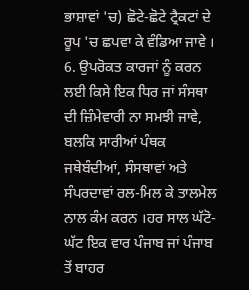ਭਾਸ਼ਾਵਾਂ 'ਚ) ਛੋਟੇ-ਛੋਟੇ ਟ੍ਰੈਕਟਾਂ ਦੇ ਰੂਪ 'ਚ ਛਪਵਾ ਕੇ ਵੰਡਿਆ ਜਾਵੇ ।
6. ਉਪਰੋਕਤ ਕਾਰਜਾਂ ਨੂੰ ਕਰਨ ਲਈ ਕਿਸੇ ਇਕ ਧਿਰ ਜਾਂ ਸੰਸਥਾ ਦੀ ਜ਼ਿੰਮੇਵਾਰੀ ਨਾ ਸਮਝੀ ਜਾਵੇ, ਬਲਕਿ ਸਾਰੀਆਂ ਪੰਥਕ ਜਥੇਬੰਦੀਆਂ, ਸੰਸਥਾਵਾਂ ਅਤੇ ਸੰਪਰਦਾਵਾਂ ਰਲ-ਮਿਲ ਕੇ ਤਾਲਮੇਲ ਨਾਲ ਕੰਮ ਕਰਨ ।ਹਰ ਸਾਲ ਘੱਟੋ-ਘੱਟ ਇਕ ਵਾਰ ਪੰਜਾਬ ਜਾਂ ਪੰਜਾਬ ਤੋਂ ਬਾਹਰ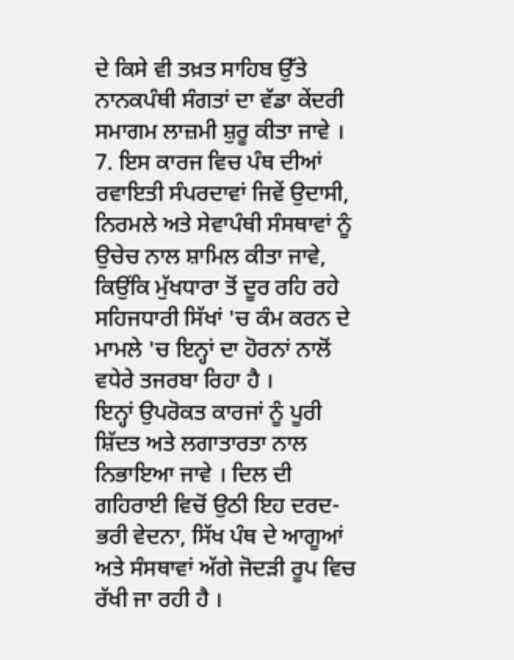ਦੇ ਕਿਸੇ ਵੀ ਤਖ਼ਤ ਸਾਹਿਬ ਉੱਤੇ ਨਾਨਕਪੰਥੀ ਸੰਗਤਾਂ ਦਾ ਵੱਡਾ ਕੇਂਦਰੀ ਸਮਾਗਮ ਲਾਜ਼ਮੀ ਸ਼ੁਰੂ ਕੀਤਾ ਜਾਵੇ ।
7. ਇਸ ਕਾਰਜ ਵਿਚ ਪੰਥ ਦੀਆਂ ਰਵਾਇਤੀ ਸੰਪਰਦਾਵਾਂ ਜਿਵੇਂ ਉਦਾਸੀ, ਨਿਰਮਲੇ ਅਤੇ ਸੇਵਾਪੰਥੀ ਸੰਸਥਾਵਾਂ ਨੂੰ ਉਚੇਚ ਨਾਲ ਸ਼ਾਮਿਲ ਕੀਤਾ ਜਾਵੇ, ਕਿਉਂਕਿ ਮੁੱਖਧਾਰਾ ਤੋਂ ਦੂਰ ਰਹਿ ਰਹੇ ਸਹਿਜਧਾਰੀ ਸਿੱਖਾਂ 'ਚ ਕੰਮ ਕਰਨ ਦੇ ਮਾਮਲੇ 'ਚ ਇਨ੍ਹਾਂ ਦਾ ਹੋਰਨਾਂ ਨਾਲੋਂ ਵਧੇਰੇ ਤਜਰਬਾ ਰਿਹਾ ਹੈ ।
ਇਨ੍ਹਾਂ ਉਪਰੋਕਤ ਕਾਰਜਾਂ ਨੂੰ ਪੂਰੀ ਸ਼ਿੱਦਤ ਅਤੇ ਲਗਾਤਾਰਤਾ ਨਾਲ ਨਿਭਾਇਆ ਜਾਵੇ । ਦਿਲ ਦੀ ਗਹਿਰਾਈ ਵਿਚੋਂ ਉਠੀ ਇਹ ਦਰਦ-ਭਰੀ ਵੇਦਨਾ, ਸਿੱਖ ਪੰਥ ਦੇ ਆਗੂਆਂ ਅਤੇ ਸੰਸਥਾਵਾਂ ਅੱਗੇ ਜੋਦੜੀ ਰੂਪ ਵਿਚ ਰੱਖੀ ਜਾ ਰਹੀ ਹੈ ।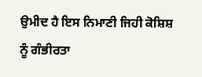ਉਮੀਦ ਹੈ ਇਸ ਨਿਮਾਣੀ ਜਿਹੀ ਕੋਸ਼ਿਸ਼ ਨੂੰ ਗੰਭੀਰਤਾ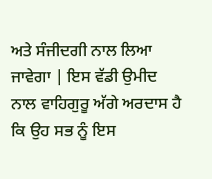ਅਤੇ ਸੰਜੀਦਗੀ ਨਾਲ ਲਿਆ ਜਾਵੇਗਾ | ਇਸ ਵੱਡੀ ਉਮੀਦ ਨਾਲ ਵਾਹਿਗੁਰੂ ਅੱਗੇ ਅਰਦਾਸ ਹੈ ਕਿ ਉਹ ਸਭ ਨੂੰ ਇਸ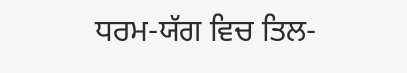ਧਰਮ-ਯੱਗ ਵਿਚ ਤਿਲ-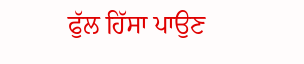ਫੁੱਲ ਹਿੱਸਾ ਪਾਉਣ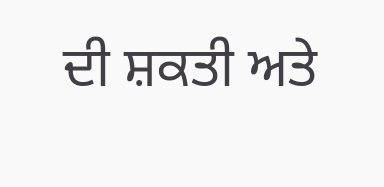ਦੀ ਸ਼ਕਤੀ ਅਤੇ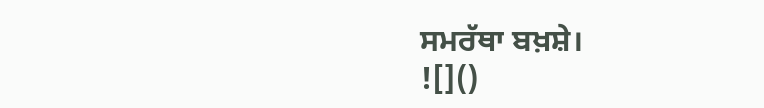ਸਮਰੱਥਾ ਬਖ਼ਸ਼ੇ।
![]()